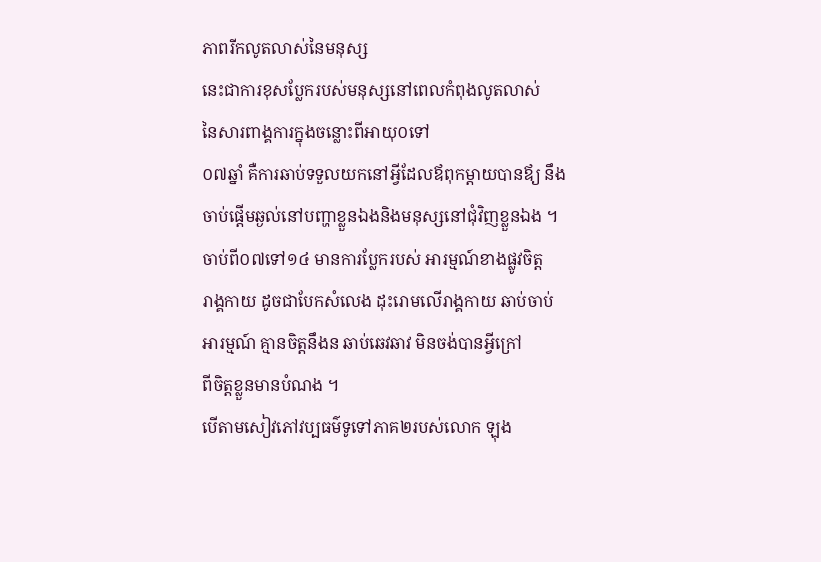ភាពរីកលូតលាស់នៃមនុស្ស
នេះជាការខុសប្លែករបស់មនុស្សនៅពេលកំពុងលូតលាស់
នៃសារពាង្គការក្នុងចន្លោះពីអាយុ០ទៅ
០៧ឆ្នាំ គឺការឆាប់ទទួលយកនៅអ្វីដែលឪពុកម្តាយបានឪ្យ នឹង
ចាប់ផ្តើមឆ្ងល់នៅបញ្ហាខ្លួនឯងនិងមនុស្សនៅជុំវិញខ្លួនឯង ។
ចាប់ពី០៧ទៅ១៤ មានការប្លែករបស់ អារម្មណ៍ខាងផ្លូវចិត្ត
រាង្គកាយ ដូចជាបែកសំលេង ដុះរោមលើរាង្គកាយ ឆាប់ចាប់
អារម្មណ៍ គ្មានចិត្តនឹងន ឆាប់ឆេវឆាវ មិនចង់បានអ្វីក្រៅ
ពីចិត្តខ្លួនមានបំណង ។
បើតាមសៀវភៅវប្បធម៌ទូទៅភាគ២របស់លោក ឡុង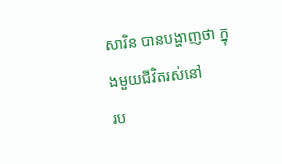សារិន បានបង្ហាញថា ក្នុងមួយជីវិតរស់នៅ
រប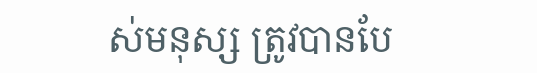ស់មនុស្ស ត្រូវបានបែ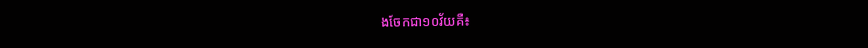ងចែកជា១០វ័យគឺ៖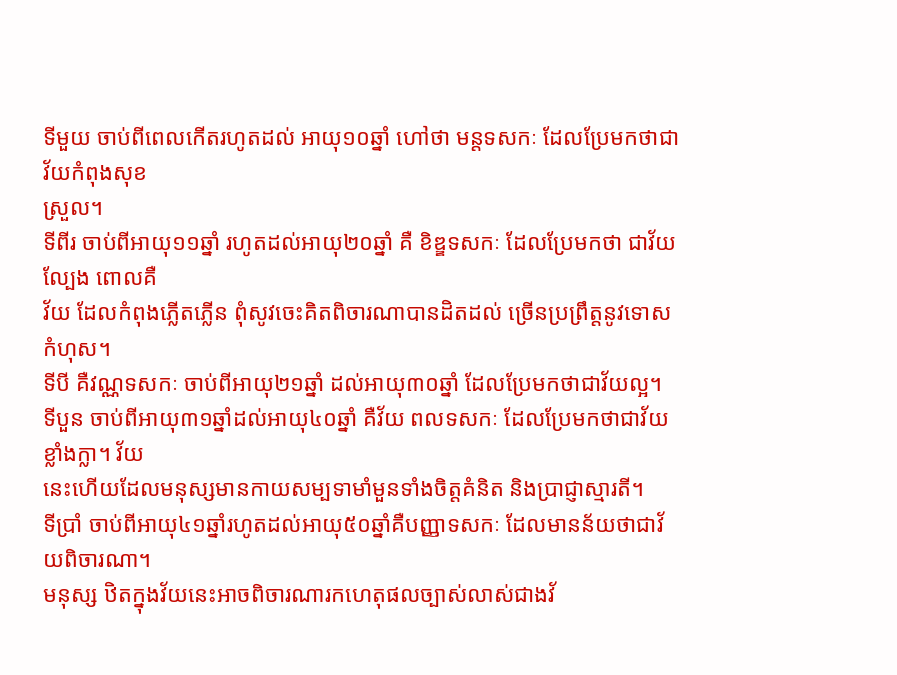ទីមួយ ចាប់ពីពេលកើតរហូតដល់ អាយុ១០ឆ្នាំ ហៅថា មន្តទសកៈ ដែលប្រែមកថាជាវ័យកំពុងសុខ
ស្រួល។
ទីពីរ ចាប់ពីអាយុ១១ឆ្នាំ រហូតដល់អាយុ២០ឆ្នាំ គឺ ខិឌ្ឌទសកៈ ដែលប្រែមកថា ជាវ័យល្បែង ពោលគឺ
វ័យ ដែលកំពុងភ្លើតភ្លើន ពុំសូវចេះគិតពិចារណាបានដិតដល់ ច្រើនប្រព្រឹត្តនូវទោសកំហុស។
ទីបី គឺវណ្ណទសកៈ ចាប់ពីអាយុ២១ឆ្នាំ ដល់អាយុ៣០ឆ្នាំ ដែលប្រែមកថាជាវ័យល្អ។
ទីបួន ចាប់ពីអាយុ៣១ឆ្នាំដល់អាយុ៤០ឆ្នាំ គឺវ័យ ពលទសកៈ ដែលប្រែមកថាជាវ័យ ខ្លាំងក្លា។ វ័យ
នេះហើយដែលមនុស្សមានកាយសម្បទាមាំមួនទាំងចិត្តគំនិត និងប្រាជ្ញាស្មារតី។
ទីប្រាំ ចាប់ពីអាយុ៤១ឆ្នាំរហូតដល់អាយុ៥០ឆ្នាំគឺបញ្ញាទសកៈ ដែលមានន័យថាជាវ័យពិចារណា។
មនុស្ស ឋិតក្នុងវ័យនេះអាចពិចារណារកហេតុផលច្បាស់លាស់ជាងវ័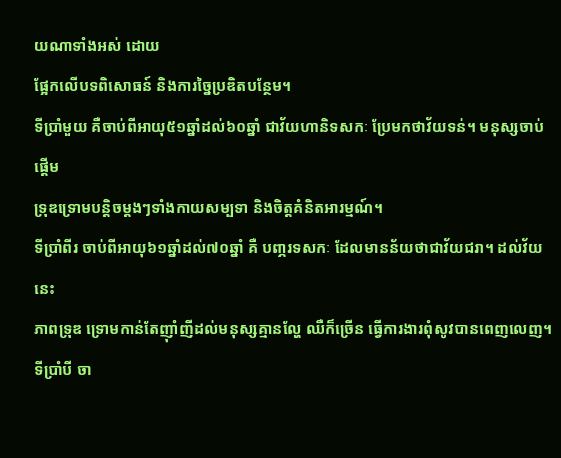យណាទាំងអស់ ដោយ
ផ្អែកលើបទពិសោធន៍ និងការច្នៃប្រឌិតបន្ថែម។
ទីប្រាំមួយ គឺចាប់ពីអាយុ៥១ឆ្នាំដល់៦០ឆ្នាំ ជាវ័យហានិទសកៈ ប្រែមកថាវ័យទន់។ មនុស្សចាប់ផ្ដើម
ទ្រុឌទ្រោមបន្តិចម្ដងៗទាំងកាយសម្បទា និងចិត្តគំនិតអារម្មណ៍។
ទីប្រាំពីរ ចាប់ពីអាយុ៦១ឆ្នាំដល់៧០ឆ្នាំ គឺ បពា្ភរទសកៈ ដែលមានន័យថាជាវ័យជរា។ ដល់វ័យនេះ
ភាពទ្រុឌ ទ្រោមកាន់តែញ៉ាំញីដល់មនុស្សគ្មានល្ហែ ឈឺក៏ច្រើន ធ្វើការងារពុំសូវបានពេញលេញ។
ទីប្រាំបី ចា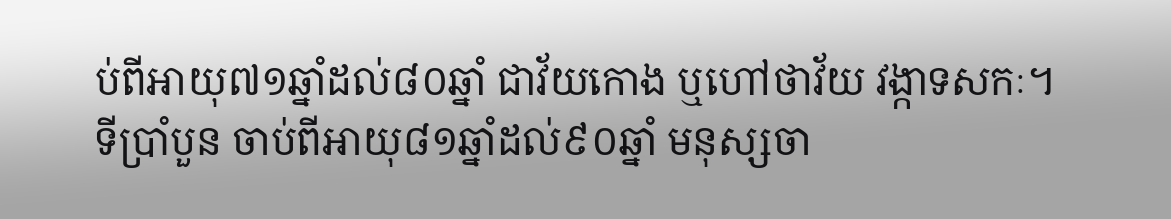ប់ពីអាយុ៧១ឆ្នាំដល់៨០ឆ្នាំ ជាវ័យកោង ឬហៅថាវ័យ វង្កាទសកៈ។
ទីប្រាំបួន ចាប់ពីអាយុ៨១ឆ្នាំដល់៩០ឆ្នាំ មនុស្សចា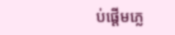ប់ផ្ដើមភ្លេ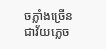ចភ្លាំងច្រើន ជាវ័យភ្លេច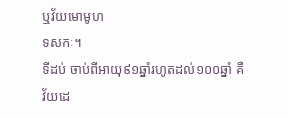ឬវ័យមោមូហ
ទសកៈ។
ទីដប់ ចាប់ពីអាយុ៩១ឆ្នាំរហូតដល់១០០ឆ្នាំ គឺវ័យដេ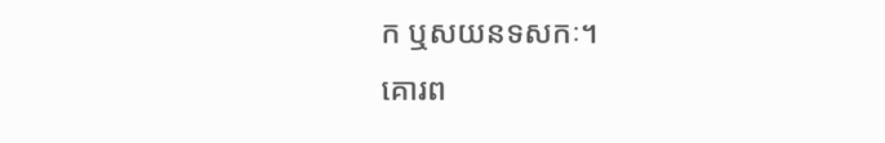ក ឬសយនទសកៈ។
គោរព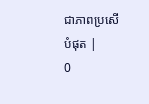ជាភាពប្រសើបំផុត |
0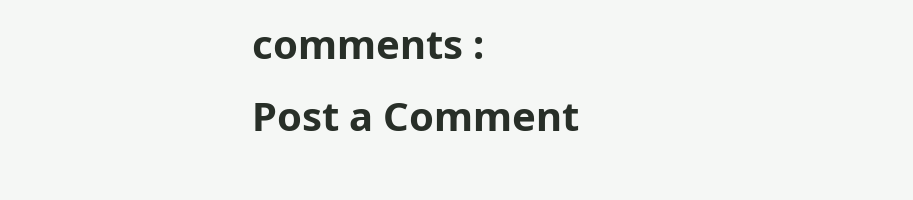comments :
Post a Comment